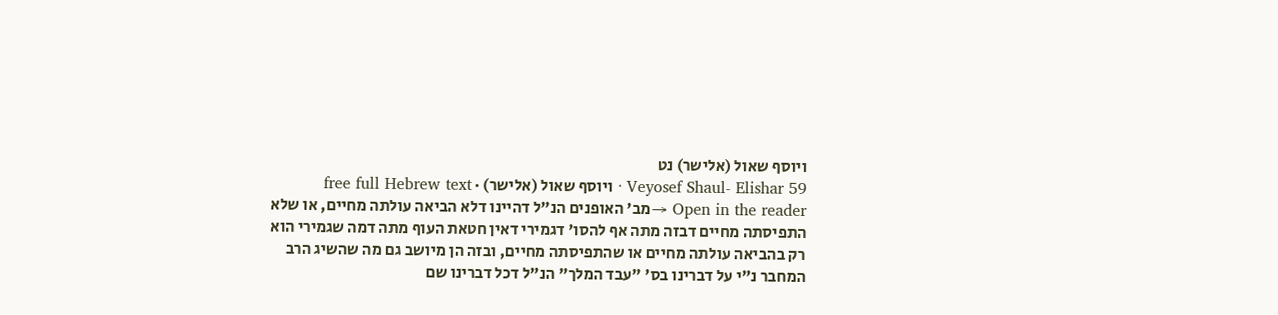ויוסף שאול (אלישר) נט
Veyosef Shaul- Elishar 59 · ויוסף שאול (אלישר) · free full Hebrew text
Open in the reader →מב' האופנים הנ"ל דהיינו דלא הביאה עולתה מחיים, או שלא התפיסתה מחיים דבזה מתה אף להסו' דגמירי דאין חטאת העוף מתה דמה שגמירי הוא רק בהביאה עולתה מחיים או שהתפיסתה מחיים, ובזה הן מיושב גם מה שהשיג הרב המחבר נ"י על דברינו בס' "עבד המלך" הנ"ל דכל דברינו שם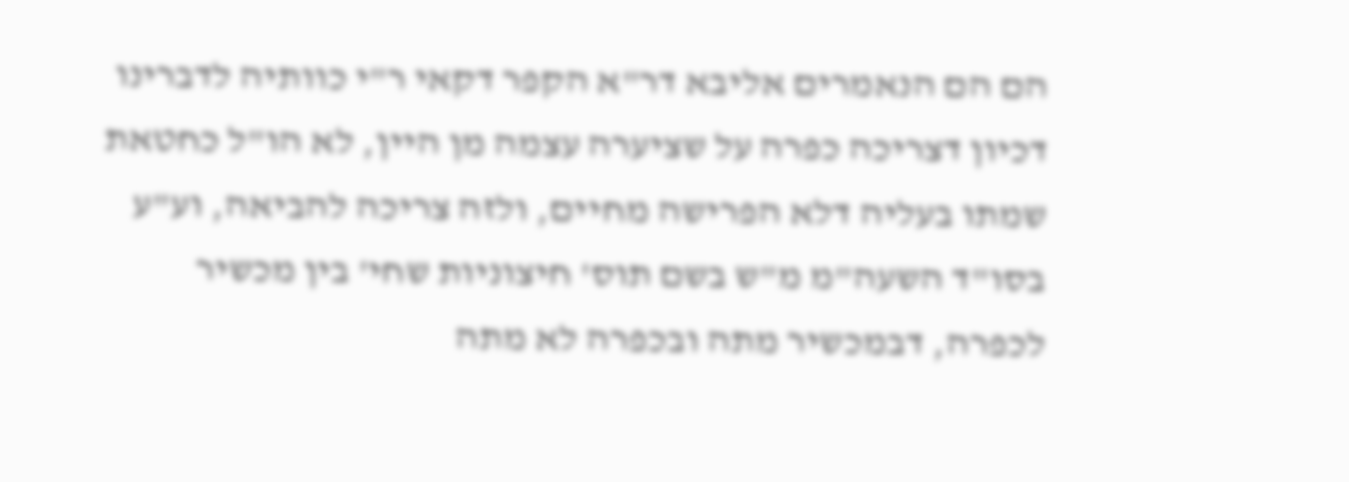הם הם הנאמרים אליבא דר"א הקפר דקאי ר"י כוותיה לדברינו דכיון דצריכה כפרה על שציערה עצמה מן היין, לא הו"ל כחטאת שמתו בעליה דלא הפרישה מחיים, ולזה צריכה להביאה, וע"ע בסו"ד השעה"מ מ"ש בשם תוס' חיצוניות שחי' בין מכשיר לכפרה, דבמכשיר מתה ובכפרה לא מתה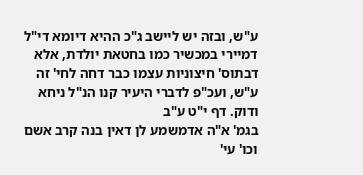ע"ש, ובזה יש ליישב ג"כ ההיא דיומא די"ל דמיירי במכשיר כמו בחטאת יולדת, אלא דבתוס' חיצוניות עצמו כבר דחה לחי' זה ע"ש, ועכ"פ לדברי היעיר קנו הנ"ל ניחא ודוק. דף י"ט ע"ב
בגמ' א"ה אדמשמע לן דאין בנה קרב אשם וכו' עי'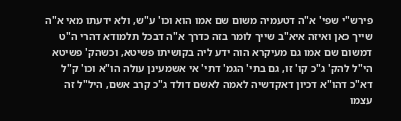פירש"י שפי' א"ה דטעמיה משום שם אמו הוא וכו' ע"ש, ולא ידעתו מאי א"ה שייך כאן ואיזה איא"ב שייך לומר בזה כדרך א"ה דבכל תלמודא דהרי ה"ט דמשום שם אמו גם מעיקרא הוה ידע ליה בקושיתו פשיטא, וכשהק' פשיטא הי"ל להק' ג"כ קו' זו, גם בתי' הגמ' דתי' אי אשמעינן עולה הו"א וכו' ק"ל דא"כ דהו"א דכיון דאקדשיה לאמה לאשם דולד ג"כ קרב אשם, היל"ל זה עצמו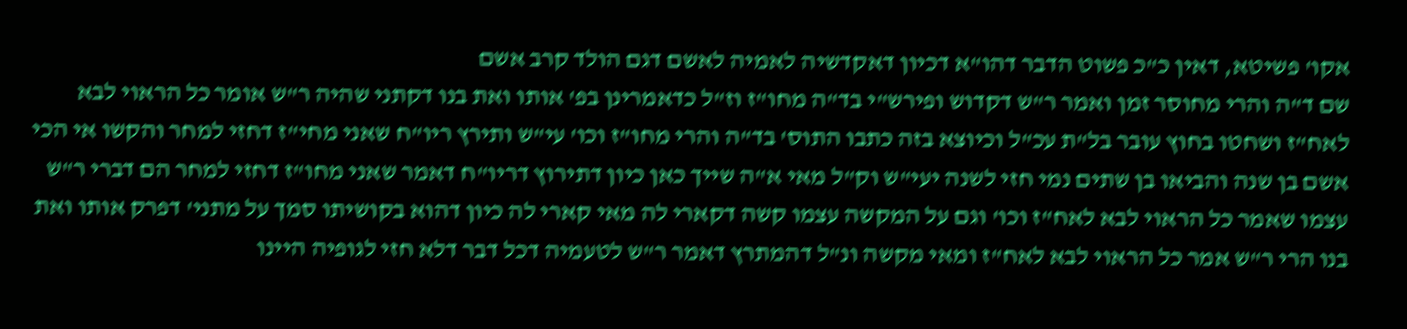אקו' פשיטא, דאין כ"כ פשוט הדבר דהו"א דכיון דאקדשיה לאמיה לאשם דגם הולד קרב אשם
שם ד"ה והרי מחוסר זמן ואמר ר"ש דקדוש ופירש"י בד"ה מחו"ז וז"ל כדאמרינן בפ' אותו ואת בנו דקתני שהיה ר"ש אומר כל הראוי לבא לאח"ז ושחטו בחוץ עובר בל"ת עכ"ל וכיוצא בזה כתבו התוס' בד"ה והרי מחו"ז וכו' עי"ש ותירץ ריו"ח שאני מחי"ז דחזי למחר והקשו אי הכי אשם בן שנה והביאו בן שתים נמי חזי לשנה יעי"ש וק"ל מאי א"ה שייך כאן כיון דתירוץ דריו"ח דאמר שאני מחו"ז דחזי למחר הם דברי ר"ש עצמו שאמר כל הראוי לבא לאח"ז וכו' וגם על המקשה עצמו קשה דקארי לה מאי קארי לה כיון דהוא בקושיתו סמך על מתני' דפרק אותו ואת בנו הרי ר"ש אמר כל הראוי לבא לאח"ז ומאי מקשה ונ"ל דהמתרץ דאמר ר"ש לטעמיה דכל דבר דלא חזי לגופיה היינו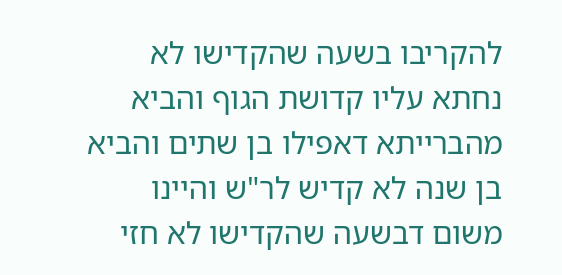להקריבו בשעה שהקדישו לא נחתא עליו קדושת הגוף והביא מהברייתא דאפילו בן שתים והביא בן שנה לא קדיש לר"ש והיינו משום דבשעה שהקדישו לא חזי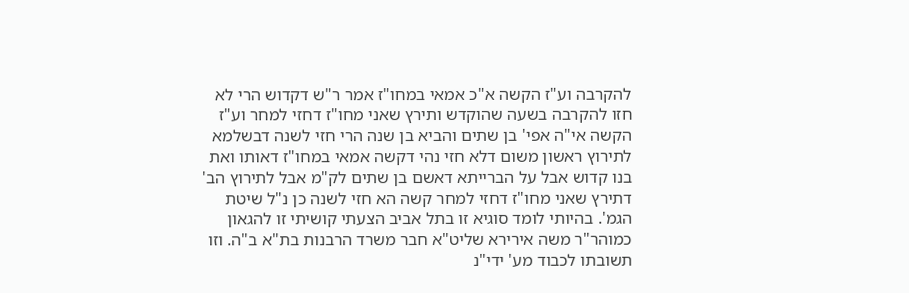להקרבה וע"ז הקשה א"כ אמאי במחו"ז אמר ר"ש דקדוש הרי לא חזו להקרבה בשעה שהוקדש ותירץ שאני מחו"ז דחזי למחר וע"ז הקשה אי"ה אפי' בן שתים והביא בן שנה הרי חזי לשנה דבשלמא לתירוץ ראשון משום דלא חזי נהי דקשה אמאי במחו"ז דאותו ואת בנו קדוש אבל על הברייתא דאשם בן שתים לק"מ אבל לתירוץ הב' דתירץ שאני מחו"ז דחזי למחר קשה הא חזי לשנה כן נ"ל שיטת הגמ'. בהיותי לומד סוגיא זו בתל אביב הצעתי קושיתי זו להגאון כמוהר"ר משה אירירא שליט"א חבר משרד הרבנות בת"א ב"ה. וזו תשובתו לכבוד מע' ידי"נ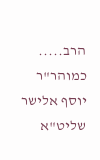הרב..... כמוהר"ר יוסף אלישר שליט"א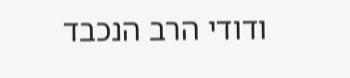ודודי הרב הנכבד